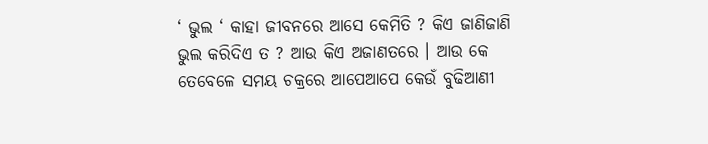‘ ଭୁଲ ‘ କାହା ଜୀବନରେ ଆସେ କେମିତି ? କିଏ ଜାଣିଜାଣି ଭୁଲ କରିଦିଏ ତ ? ଆଉ କିଏ ଅଜାଣତରେ । ଆଉ କେ ତେବେଳେ ସମୟ ଚକ୍ରରେ ଆପେଆପେ କେଉଁ ବୁଢିଆଣୀ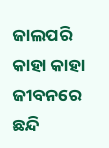ଜାଲପରି କାହା କାହା ଜୀବନରେ ଛନ୍ଦି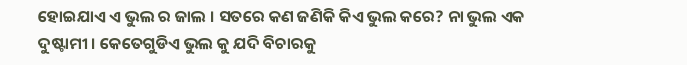ହୋଇଯାଏ ଏ ଭୁଲ ର ଜାଲ । ସତରେ କଣ ଜଣିକି କିଏ ଭୁଲ କରେ? ନା ଭୁଲ ଏକ ଦୁଷ୍ଟାମୀ । କେତେଗୁଡିଏ ଭୁଲ କୁ ଯଦି ବିଚାରକୁ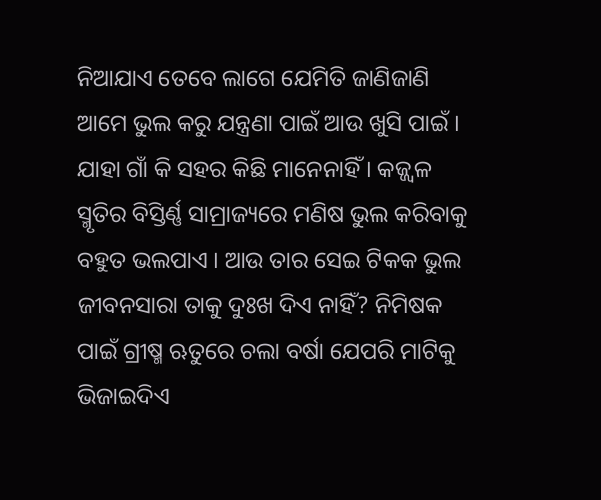ନିଆଯାଏ ତେବେ ଲାଗେ ଯେମିତି ଜାଣିଜାଣି ଆମେ ଭୁଲ କରୁ ଯନ୍ତ୍ରଣା ପାଇଁ ଆଉ ଖୁସି ପାଇଁ । ଯାହା ଗାଁ କି ସହର କିଛି ମାନେନାହିଁ । କଜ୍ଜ୍ୱଳ ସ୍ମୃତିର ବିସ୍ତିର୍ଣ୍ଣ ସାମ୍ରାଜ୍ୟରେ ମଣିଷ ଭୁଲ କରିବାକୁ ବହୁତ ଭଲପାଏ । ଆଉ ତାର ସେଇ ଟିକକ ଭୁଲ ଜୀବନସାରା ତାକୁ ଦୁଃଖ ଦିଏ ନାହିଁ? ନିମିଷକ ପାଇଁ ଗ୍ରୀଷ୍ମ ଋତୁରେ ଚଲା ବର୍ଷା ଯେପରି ମାଟିକୁ ଭିଜାଇଦିଏ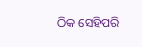ଠିକ ସେହିପରି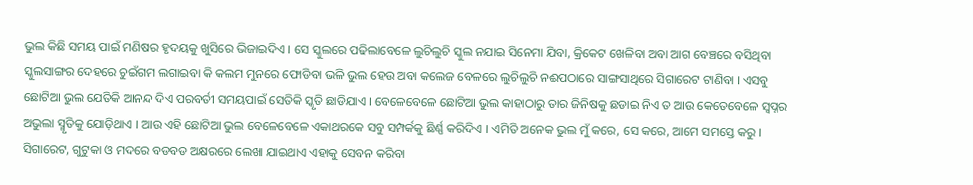ଭୁଲ କିଛି ସମୟ ପାଇଁ ମଣିଷର ହୃଦୟକୁ ଖୁସିରେ ଭିଜାଇଦିଏ । ସେ ସ୍କୁଲରେ ପଢିଲାବେଳେ ଲୁଚିଲୁଚି ସ୍କୁଲ ନଯାଇ ସିନେମା ଯିବା, କ୍ରିକେଟ ଖେଳିବା ଅବା ଆଗ ବେଞ୍ଚରେ ବସିଥିବା ସ୍କୁଲସାଙ୍ଗର ଦେହରେ ଚୁଇଁଗମ ଲଗାଇବା କି କଲମ ମୁନରେ ଫୋଡିବା ଭଳି ଭୁଲ ହେଉ ଅବା କଲେଜ ବେଳରେ ଲୁଚିଲୁଚି ନଈପଠାରେ ସାଙ୍ଗସାଥିରେ ସିଗାରେଟ ଟାଣିବା । ଏସବୁ ଛୋଟିଆ ଭୁଲ ଯେତିକି ଆନନ୍ଦ ଦିଏ ପରବର୍ତୀ ସମୟପାଇଁ ସେତିକି ସ୍କୃତି ଛାଡିଯାଏ । ବେଳେବେଳେ ଛୋଟିଆ ଭୁଲ କାହାଠାରୁ ତାର ଜିନିଷକୁ ଛଡାଇ ନିଏ ତ ଆଉ କେତେବେଳେ ସ୍ୱପ୍ନର ଅଭୁଲା ସ୍ମୃତିକୁ ଯୋଡ଼ିଥାଏ । ଆଉ ଏହି ଛୋଟିଆ ଭୁଲ ବେଳେବେଳେ ଏକାଥରକେ ସବୁ ସମ୍ପର୍କକୁ ଛିର୍ଣ୍ଣ କରିଦିଏ । ଏମିତି ଅନେକ ଭୁଲ ମୁଁ କରେ, ସେ କରେ, ଆମେ ସମସ୍ତେ କରୁ । ସିଗାରେଟ, ଗୁଟୁକା ଓ ମଦରେ ବଡବଡ ଅକ୍ଷରରେ ଲେଖା ଯାଇଥାଏ ଏହାକୁ ସେବନ କରିବା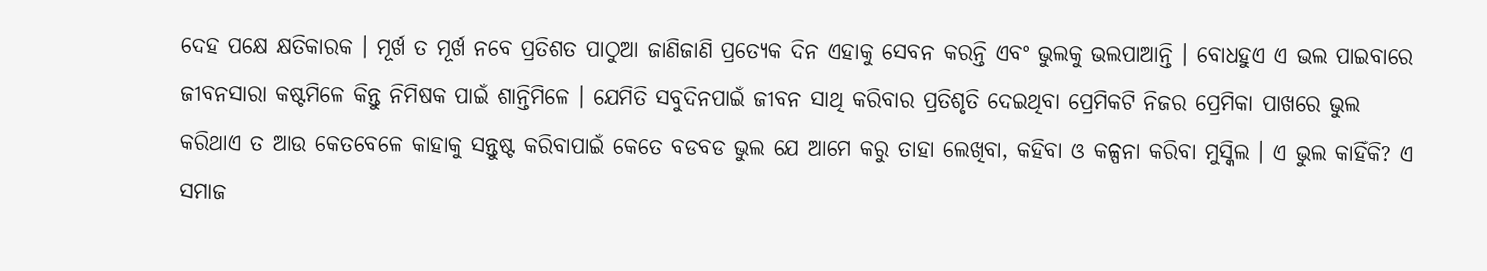ଦେହ ପକ୍ଷେ କ୍ଷତିକାରକ । ମୂର୍ଖ ତ ମୂର୍ଖ ନବେ ପ୍ରତିଶତ ପାଠୁଆ ଜାଣିଜାଣି ପ୍ରତ୍ୟେକ ଦିନ ଏହାକୁ ସେବନ କରନ୍ତି ଏବଂ ଭୁଲକୁ ଭଲପାଆନ୍ତି । ବୋଧହୁଏ ଏ ଭଲ ପାଇବାରେ ଜୀବନସାରା କଷ୍ଟମିଳେ କିନ୍ତୁ ନିମିଷକ ପାଇଁ ଶାନ୍ତିମିଳେ । ଯେମିତି ସବୁଦିନପାଇଁ ଜୀବନ ସାଥି କରିବାର ପ୍ରତିଶୃତି ଦେଇଥିବା ପ୍ରେମିକଟି ନିଜର ପ୍ରେମିକା ପାଖରେ ଭୁଲ କରିଥାଏ ତ ଆଉ କେତବେଳେ କାହାକୁ ସନ୍ତୁଷ୍ଟ କରିବାପାଇଁ କେତେ ବଡବଡ ଭୁଲ ଯେ ଆମେ କରୁ ତାହା ଲେଖିବା, କହିବା ଓ କଳ୍ପନା କରିବା ମୁସ୍କିଲ । ଏ ଭୁଲ କାହିଁକି? ଏ ସମାଜ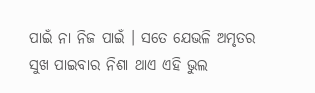ପାଇଁ ନା ନିଜ ପାଇଁ । ସତେ ଯେଭଳି ଅମୃତର ସୁଖ ପାଇବାର ନିଶା ଥାଏ ଏହି ଭୁଲ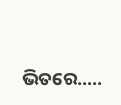ଭିତରେ…..